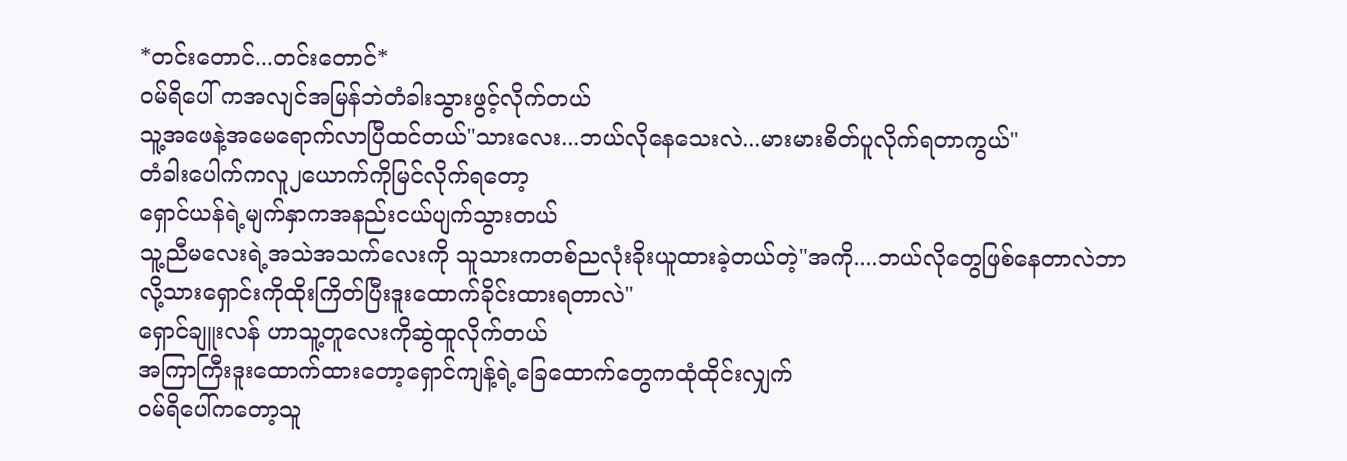*တင်းတောင်...တင်းတောင်*
ဝမ်ရိပေါ် ကအလျင်အမြန်ဘဲတံခါးသွားဖွင့်လိုက်တယ်
သူ့အဖေနဲ့အမေရောက်လာပြီထင်တယ်"သားလေး...ဘယ်လိုနေသေးလဲ...မားမားစိတ်ပူလိုက်ရတာကွယ်"
တံခါးပေါက်ကလူ၂ယောက်ကိုမြင်လိုက်ရတော့
ရှောင်ယန်ရဲ့မျက်နှာကအနည်းငယ်ပျက်သွားတယ်
သူ့ညီမလေးရဲ့အသဲအသက်လေးကို သူသားကတစ်ညလုံးခိုးယူထားခဲ့တယ်တဲ့"အကို....ဘယ်လိုတွေဖြစ်နေတာလဲဘာလို့သားရှောင်းကိုထိုးကြိတ်ပြီးဒူးထောက်ခိုင်းထားရတာလဲ"
ရှောင်ချူးလန် ဟာသူ့တူလေးကိုဆွဲထူလိုက်တယ်
အကြာကြီးဒူးထောက်ထားတော့ရှောင်ကျန့်ရဲ့ခြေထောက်တွေကထုံထိုင်းလျှက်
ဝမ်ရိပေါ်ကတော့သူ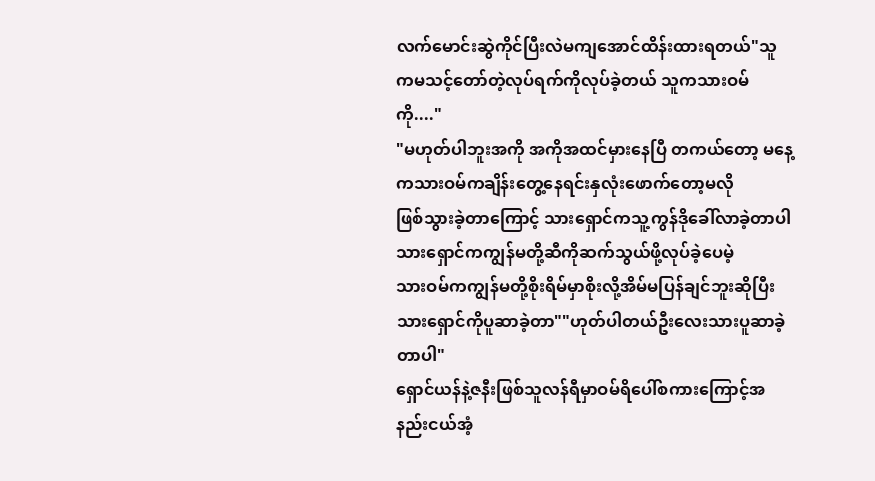လက်မောင်းဆွဲကိုင်ပြီးလဲမကျအောင်ထိန်းထားရတယ်"သူကမသင့်တော်တဲ့လုပ်ရက်ကိုလုပ်ခဲ့တယ် သူကသားဝမ်ကို...."
"မဟုတ်ပါဘူးအကို အကိုအထင်မှားနေပြီ တကယ်တော့ မနေ့ကသားဝမ်ကချိန်းတွေ့နေရင်းနှလုံးဖောက်တော့မလို
ဖြစ်သွားခဲ့တာကြောင့် သားရှောင်ကသူ့ကွန်ဒိုခေါ်လာခဲ့တာပါ
သားရှောင်ကကျွန်မတို့ဆီကိုဆက်သွယ်ဖို့လုပ်ခဲ့ပေမဲ့
သားဝမ်ကကျွန်မတို့စိုးရိမ်မှာစိုးလို့အိမ်မပြန်ချင်ဘူးဆိုပြီး
သားရှောင်ကိုပူဆာခဲ့တာ""ဟုတ်ပါတယ်ဦးလေးသားပူဆာခဲ့တာပါ"
ရှောင်ယန်နဲ့ဇနီးဖြစ်သူလန်ရီမှာဝမ်ရိပေါ်စကားကြောင့်အနည်းငယ်အံ့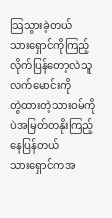သြသွားခဲ့တယ်
သားရှောင်ကိုကြည့်လိုက်ပြန်တော့လဲသူလက်မောင်းကို
တွဲထားတဲ့သားဝမ်ကိုပဲအမြတ်တနိုးကြည့်နေပြန်တယ်
သားရှောင်ကအ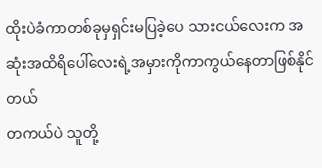ထိုးပဲခံကာတစ်ခုမှရှင်းမပြခဲ့ပေ သားငယ်လေးက အဆုံးအထိရိပေါ်လေးရဲ့အမှားကိုကာကွယ်နေတာဖြစ်နိုင်တယ်
တကယ်ပဲ သူတို့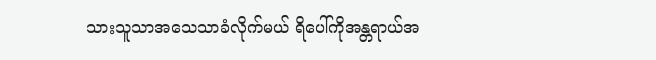သားသူသာအသေသာခံလိုက်မယ် ရိပေါ်ကိုအန္တရာယ်အ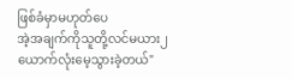ဖြစ်ခံမှာမဟုတ်ပေ
အဲ့အချက်ကိုသူတို့လင်မယား၂ယောက်လုံးမေ့သွားခဲ့တယ်"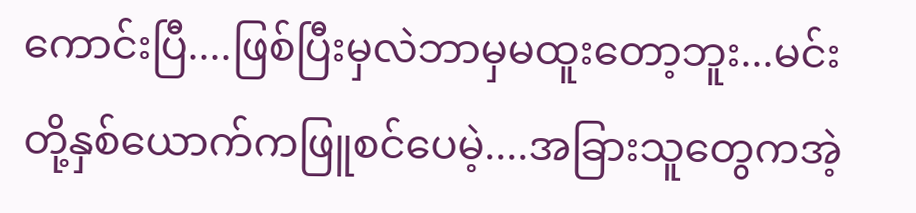ကောင်းပြီ....ဖြစ်ပြီးမှလဲဘာမှမထူးတော့ဘူး...မင်းတို့နှစ်ယောက်ကဖြူစင်ပေမဲ့....အခြားသူတွေကအဲ့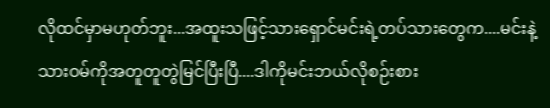လိုထင်မှာမဟုတ်ဘူး...အထူးသဖြင့်သားရှောင်မင်းရဲ့တပ်သားတွေက....မင်းနဲ့သားဝမ်ကိုအတူတူတွဲမြင်ပြီးပြီ....ဒါကိုမင်းဘယ်လိုစဉ်းစား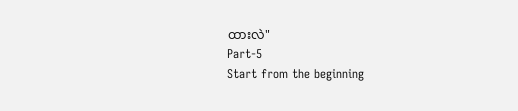ထားလဲ"
Part-5
Start from the beginning